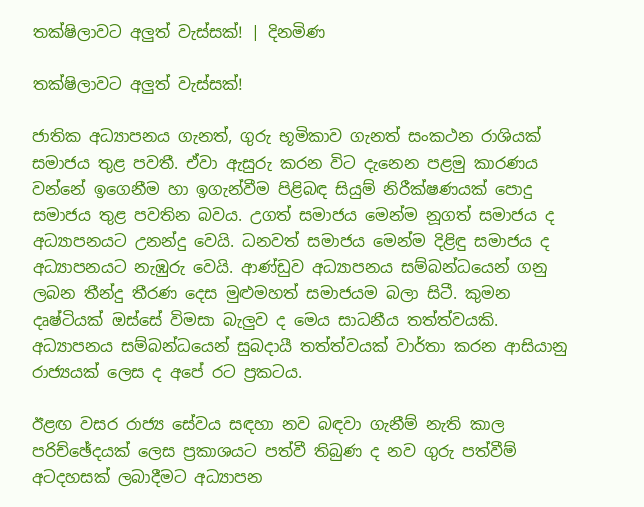තක්ෂිලාවට අලුත් වැස්සක්! | දිනමිණ

තක්ෂිලාවට අලුත් වැස්සක්!

ජාතික අධ්‍යාපනය ගැනත්, ගුරු භූමිකාව ගැනත් සංකථන රාශියක් සමාජය තුළ පවතී. ඒවා ඇසුරු කරන විට දැනෙන පළමු කාරණය වන්නේ ඉගෙනීම හා ඉගැන්වීම පිළිබඳ සියුම් නිරීක්ෂණයක් පොදු සමාජය තුළ පවතින බවය. උගත් සමාජය මෙන්ම නූගත් සමාජය ද අධ්‍යාපනයට උනන්දු වෙයි. ධනවත් සමාජය මෙන්ම දිළිඳු සමාජය ද අධ්‍යාපනයට නැඹුරු වෙයි. ආණ්ඩුව අධ්‍යාපනය සම්බන්ධයෙන් ගනු ලබන තීන්දු තීරණ දෙස මුළුමහත් සමාජයම බලා සිටී. කුමන දෘෂ්ටියක් ඔස්සේ විමසා බැලුව ද මෙය සාධනීය තත්ත්වයකි. අධ්‍යාපනය සම්බන්ධයෙන් සුබදායී තත්ත්වයක් වාර්තා කරන ආසියානු රාජ්‍යයක් ලෙස ද අපේ රට ප්‍රකටය.

ඊළඟ වසර රාජ්‍ය සේවය සඳහා නව බඳවා ගැනීම් නැති කාල පරිච්ඡේදයක් ලෙස ප්‍රකාශයට පත්වී තිබුණ ද නව ගුරු පත්වීම් අටදහසක් ලබාදීමට අධ්‍යාපන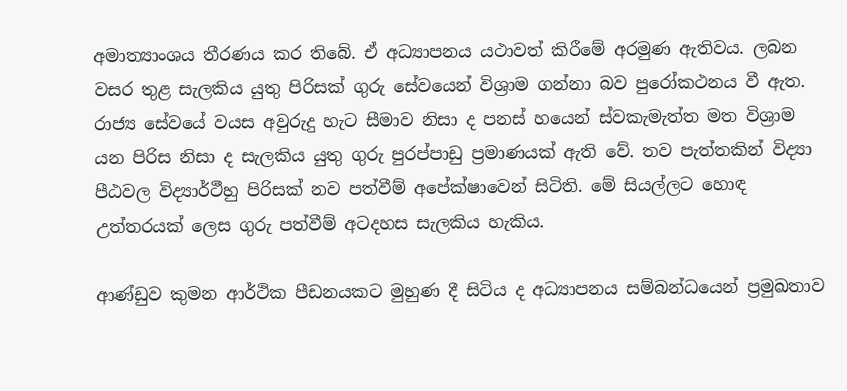අමාත්‍යාංශය තීරණය කර තිබේ. ඒ අධ්‍යාපනය යථාවත් කිරීමේ අරමුණ ඇතිවය. ලබන වසර තුළ සැලකිය යුතු පිරිසක් ගුරු සේවයෙන් විශ්‍රාම ගන්නා බව පුරෝකථනය වී ඇත. රාජ්‍ය සේවයේ වයස අවුරුදු හැට සීමාව නිසා ද පනස් හයෙන් ස්වකැමැත්ත මත විශ්‍රාම යන පිරිස නිසා ද සැලකිය යුතු ගුරු පුරප්පාඩු ප්‍රමාණයක් ඇති වේ. තව පැත්තකින් විද්‍යා පීඨවල විද්‍යාර්ථීහු පිරිසක් නව පත්වීම් අපේක්ෂාවෙන් සිටිති. මේ සියල්ලට හොඳ උත්තරයක් ලෙස ගුරු පත්වීම් අටදහස සැලකිය හැකිය.

ආණ්ඩුව කුමන ආර්ථික පීඩනයකට මුහුණ දී සිටිය ද අධ්‍යාපනය සම්බන්ධයෙන් ප්‍රමුඛතාව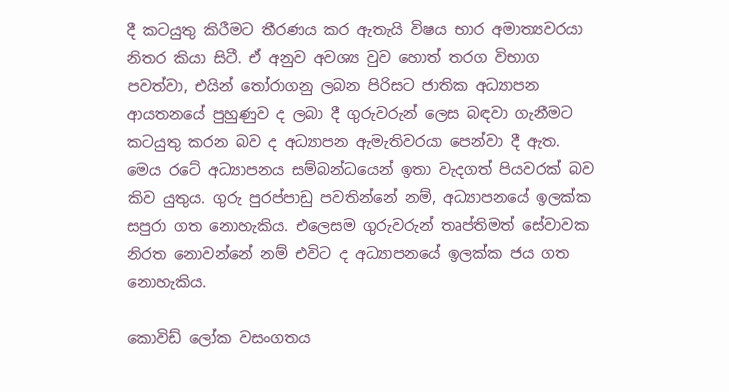දී කටයුතු කිරීමට තීරණය කර ඇතැයි විෂය භාර අමාත්‍යවරයා නිතර කියා සිටී. ඒ අනුව අවශ්‍ය වුව හොත් තරග විභාග පවත්වා, එයින් තෝරාගනු ලබන පිරිසට ජාතික අධ්‍යාපන ආයතනයේ පුහුණුව ද ලබා දී ගුරුවරුන් ලෙස බඳවා ගැනීමට කටයුතු කරන බව ද අධ්‍යාපන ඇමැතිවරයා පෙන්වා දී ඇත. මෙය රටේ අධ්‍යාපනය සම්බන්ධයෙන් ඉතා වැදගත් පියවරක් බව කිව යුතුය. ගුරු පුරප්පාඩු පවතින්නේ නම්, අධ්‍යාපනයේ ඉලක්ක සපුරා ගත නොහැකිය. එලෙසම ගුරුවරුන් තෘප්තිමත් සේවාවක නිරත නොවන්නේ නම් එවිට ද අධ්‍යාපනයේ ඉලක්ක ජය ගත නොහැකිය.

කොවිඩ් ලෝක වසංගතය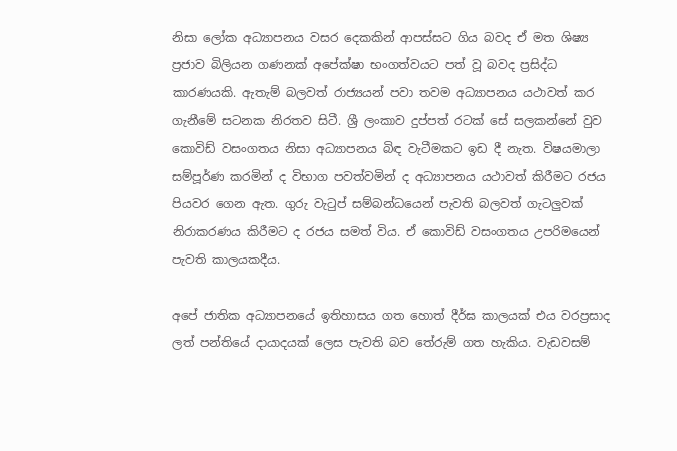නිසා ලෝක අධ්‍යාපනය වසර දෙකකින් ආපස්සට ගිය බවද ඒ මත ශිෂ්‍ය ප්‍රජාව බිලියන ගණනක් අපේක්ෂා භංගත්වයට පත් වූ බවද ප්‍රසිද්ධ කාරණයකි. ඇතැම් බලවත් රාජ්‍යයන් පවා තවම අධ්‍යාපනය යථාවත් කර ගැනීමේ සටනක නිරතව සිටී. ශ්‍රී ලංකාව දුප්පත් රටක් සේ සලකන්නේ වුව කොවිඩ් වසංගතය නිසා අධ්‍යාපනය බිඳ වැටීමකට ඉඩ දී නැත. විෂයමාලා සම්පූර්ණ කරමින් ද විභාග පවත්වමින් ද අධ්‍යාපනය යථාවත් කිරීමට රජය පියවර ගෙන ඇත. ගුරු වැටුප් සම්බන්ධයෙන් පැවති බලවත් ගැටලුවක් නිරාකරණය කිරීමට ද රජය සමත් විය. ඒ කොවිඩ් වසංගතය උපරිමයෙන් පැවති කාලයකදීය.

අපේ ජාතික අධ්‍යාපනයේ ඉතිහාසය ගත හොත් දීර්ඝ කාලයක් එය වරප්‍රසාද ලත් පන්තියේ දායාදයක් ලෙස පැවති බව තේරුම් ගත හැකිය. වැඩවසම්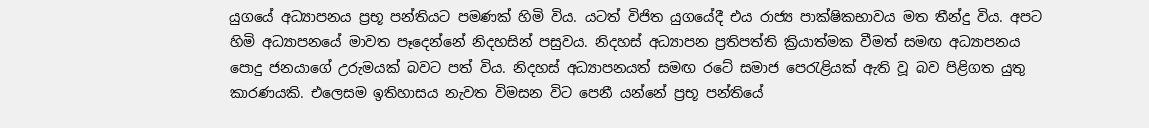යුගයේ අධ්‍යාපනය ප්‍රභූ පන්තියට පමණක් හිමි විය. යටත් විජිත යුගයේදී එය රාජ්‍ය පාක්ෂිකභාවය මත තීන්දු විය. අපට හිමි අධ්‍යාපනයේ මාවත පෑදෙන්නේ නිදහසින් පසුවය. නිදහස් අධ්‍යාපන ප්‍රතිපත්ති ක්‍රියාත්මක වීමත් සමඟ අධ්‍යාපනය පොදු ජනයාගේ උරුමයක් බවට පත් විය. නිදහස් අධ්‍යාපනයත් සමඟ රටේ සමාජ පෙරැළියක් ඇති වූ බව පිළිගත යුතු කාරණයකි. එලෙසම ඉතිහාසය නැවත විමසන විට පෙනී යන්නේ ප්‍රභූ පන්තියේ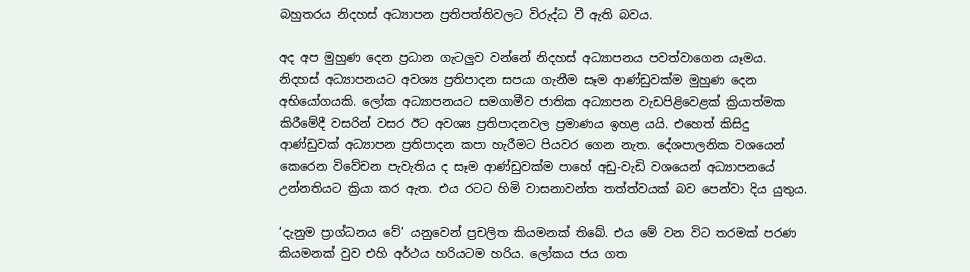බහුතරය නිදහස් අධ්‍යාපන ප්‍රතිපත්තිවලට විරුද්ධ වී ඇති බවය.

අද අප මුහුණ දෙන ප්‍රධාන ගැටලුව වන්නේ නිදහස් අධ්‍යාපනය පවත්වාගෙන යෑමය. නිදහස් අධ්‍යාපනයට අවශ්‍ය ප්‍රතිපාදන සපයා ගැනීම සෑම ආණ්ඩුවක්ම මුහුණ දෙන අභියෝගයකි. ලෝක අධ්‍යාපනයට සමගාමීව ජාතික අධ්‍යාපන වැඩපිළිවෙළක් ක්‍රියාත්මක කිරීමේදී වසරින් වසර ඊට අවශ්‍ය ප්‍රතිපාදනවල ප්‍රමාණය ඉහළ යයි. එහෙත් කිසිදු ආණ්ඩුවක් අධ්‍යාපන ප්‍රතිපාදන කපා හැරීමට පියවර ගෙන නැත. දේශපාලනික වශයෙන් කෙරෙන විවේචන පැවැතිය ද සෑම ආණ්ඩුවක්ම පාහේ අඩු-වැඩි වශයෙන් අධ්‍යාපනයේ උන්නතියට ක්‍රියා කර ඇත. එය රටට හිමි වාසනාවන්ත තත්ත්වයක් බව පෙන්වා දිය යුතුය.

‘දැනුම ප්‍රාග්ධනය වේ’ යනුවෙන් ප්‍රචලිත කියමනක් තිබේ. එය මේ වන විට තරමක් පරණ කියමනක් වුව එහි අර්ථය හරියටම හරිය. ලෝකය ජය ගත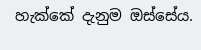හැක්කේ දැනුම ඔස්සේය.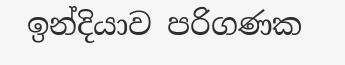ඉන්දියාව පරිගණක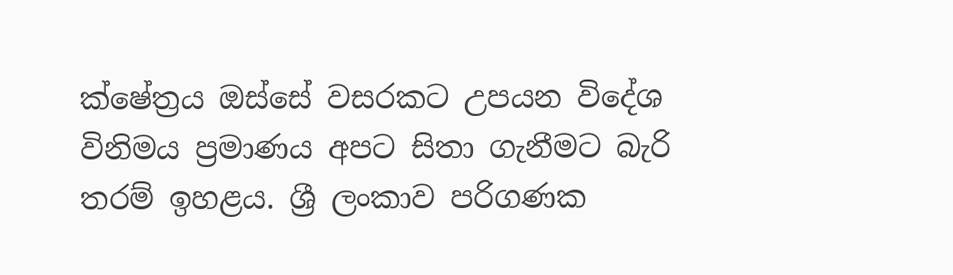ක්ෂේත්‍රය ඔස්සේ වසරකට උපයන විදේශ විනිමය ප්‍රමාණය අපට සිතා ගැනීමට බැරි තරම් ඉහළය. ශ්‍රී ලංකාව පරිගණක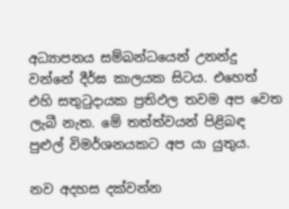අධ්‍යාපනය සම්බන්ධයෙන් උනන්දු වන්නේ දීර්ඝ කාලයක සිටය. එහෙත් එහි සතුටුදායක ප්‍රතිඵල තවම අප වෙත ලැබී නැත. මේ තත්ත්වයන් පිළිබඳ පුළුල් විමර්ශනයකට අප යා යුතුය.

නව අදහස දක්වන්න